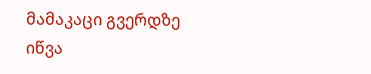მამაკაცი გვერდზე იწვა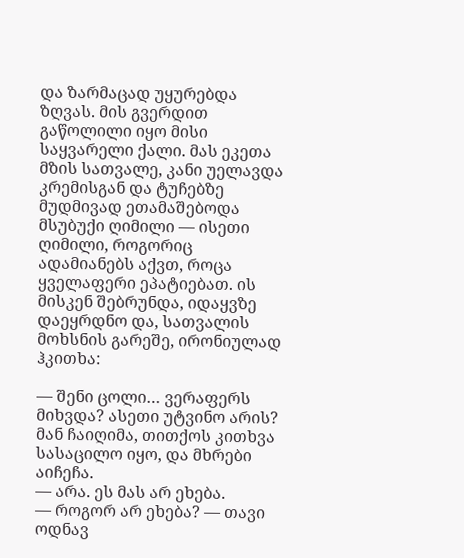და ზარმაცად უყურებდა ზღვას. მის გვერდით გაწოლილი იყო მისი საყვარელი ქალი. მას ეკეთა მზის სათვალე, კანი უელავდა კრემისგან და ტუჩებზე მუდმივად ეთამაშებოდა მსუბუქი ღიმილი — ისეთი ღიმილი, როგორიც ადამიანებს აქვთ, როცა ყველაფერი ეპატიებათ. ის მისკენ შებრუნდა, იდაყვზე დაეყრდნო და, სათვალის მოხსნის გარეშე, ირონიულად ჰკითხა:

— შენი ცოლი… ვერაფერს მიხვდა? ასეთი უტვინო არის?
მან ჩაიღიმა, თითქოს კითხვა სასაცილო იყო, და მხრები აიჩეჩა.
— არა. ეს მას არ ეხება.
— როგორ არ ეხება? — თავი ოდნავ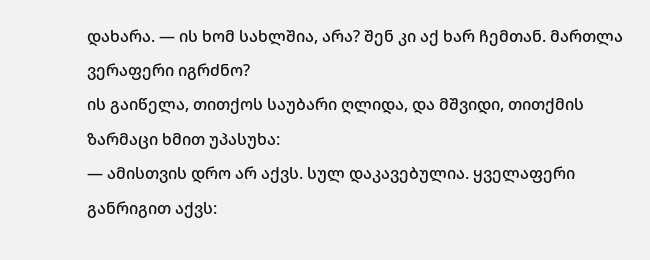დახარა. — ის ხომ სახლშია, არა? შენ კი აქ ხარ ჩემთან. მართლა ვერაფერი იგრძნო?
ის გაიწელა, თითქოს საუბარი ღლიდა, და მშვიდი, თითქმის ზარმაცი ხმით უპასუხა:
— ამისთვის დრო არ აქვს. სულ დაკავებულია. ყველაფერი განრიგით აქვს: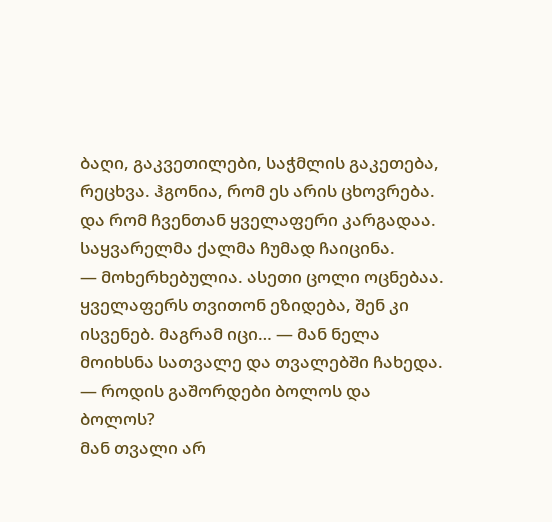ბაღი, გაკვეთილები, საჭმლის გაკეთება, რეცხვა. ჰგონია, რომ ეს არის ცხოვრება. და რომ ჩვენთან ყველაფერი კარგადაა.
საყვარელმა ქალმა ჩუმად ჩაიცინა.
— მოხერხებულია. ასეთი ცოლი ოცნებაა. ყველაფერს თვითონ ეზიდება, შენ კი ისვენებ. მაგრამ იცი… — მან ნელა მოიხსნა სათვალე და თვალებში ჩახედა. — როდის გაშორდები ბოლოს და ბოლოს?
მან თვალი არ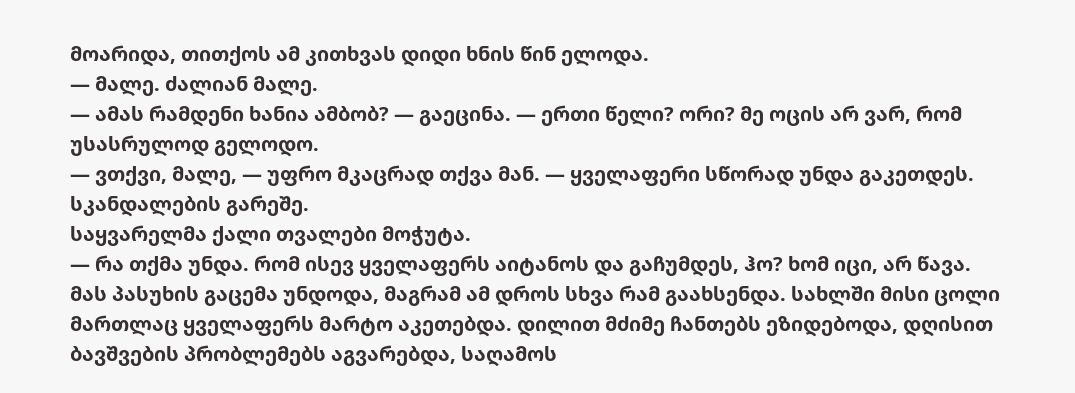მოარიდა, თითქოს ამ კითხვას დიდი ხნის წინ ელოდა.
— მალე. ძალიან მალე.
— ამას რამდენი ხანია ამბობ? — გაეცინა. — ერთი წელი? ორი? მე ოცის არ ვარ, რომ უსასრულოდ გელოდო.
— ვთქვი, მალე, — უფრო მკაცრად თქვა მან. — ყველაფერი სწორად უნდა გაკეთდეს. სკანდალების გარეშე.
საყვარელმა ქალი თვალები მოჭუტა.
— რა თქმა უნდა. რომ ისევ ყველაფერს აიტანოს და გაჩუმდეს, ჰო? ხომ იცი, არ წავა.
მას პასუხის გაცემა უნდოდა, მაგრამ ამ დროს სხვა რამ გაახსენდა. სახლში მისი ცოლი მართლაც ყველაფერს მარტო აკეთებდა. დილით მძიმე ჩანთებს ეზიდებოდა, დღისით ბავშვების პრობლემებს აგვარებდა, საღამოს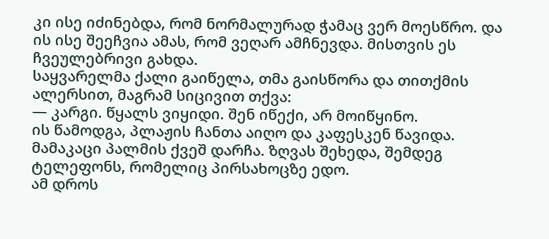კი ისე იძინებდა, რომ ნორმალურად ჭამაც ვერ მოესწრო. და ის ისე შეეჩვია ამას, რომ ვეღარ ამჩნევდა. მისთვის ეს ჩვეულებრივი გახდა.
საყვარელმა ქალი გაიწელა, თმა გაისწორა და თითქმის ალერსით, მაგრამ სიცივით თქვა:
— კარგი. წყალს ვიყიდი. შენ იწექი, არ მოიწყინო.
ის წამოდგა, პლაჟის ჩანთა აიღო და კაფესკენ წავიდა.
მამაკაცი პალმის ქვეშ დარჩა. ზღვას შეხედა, შემდეგ ტელეფონს, რომელიც პირსახოცზე ედო.
ამ დროს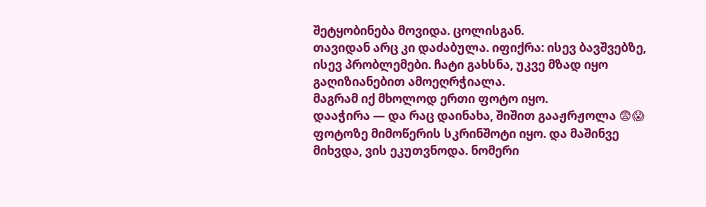შეტყობინება მოვიდა. ცოლისგან.
თავიდან არც კი დაძაბულა. იფიქრა: ისევ ბავშვებზე, ისევ პრობლემები. ჩატი გახსნა, უკვე მზად იყო გაღიზიანებით ამოეღრჭიალა.
მაგრამ იქ მხოლოდ ერთი ფოტო იყო.
დააჭირა — და რაც დაინახა, შიშით გააჟრჟოლა 😨😱
ფოტოზე მიმოწერის სკრინშოტი იყო. და მაშინვე მიხვდა, ვის ეკუთვნოდა. ნომერი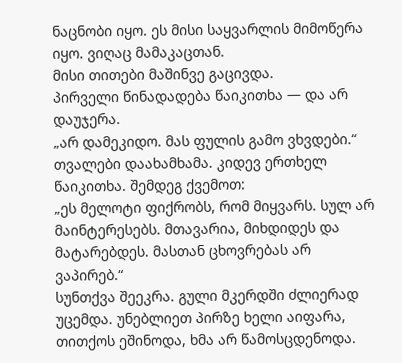ნაცნობი იყო. ეს მისი საყვარლის მიმოწერა იყო. ვიღაც მამაკაცთან.
მისი თითები მაშინვე გაცივდა.
პირველი წინადადება წაიკითხა — და არ დაუჯერა.
„არ დამეკიდო. მას ფულის გამო ვხვდები.“
თვალები დაახამხამა. კიდევ ერთხელ წაიკითხა. შემდეგ ქვემოთ:
„ეს მელოტი ფიქრობს, რომ მიყვარს. სულ არ მაინტერესებს. მთავარია, მიხდიდეს და მატარებდეს. მასთან ცხოვრებას არ ვაპირებ.“
სუნთქვა შეეკრა. გული მკერდში ძლიერად უცემდა. უნებლიეთ პირზე ხელი აიფარა, თითქოს ეშინოდა, ხმა არ წამოსცდენოდა.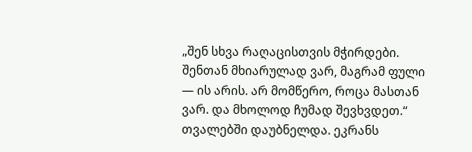„შენ სხვა რაღაცისთვის მჭირდები. შენთან მხიარულად ვარ, მაგრამ ფული — ის არის. არ მომწერო, როცა მასთან ვარ. და მხოლოდ ჩუმად შევხვდეთ.“
თვალებში დაუბნელდა. ეკრანს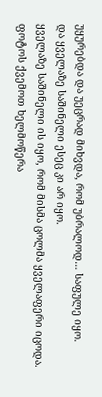უყურებდა და უეცრად მიხვდა, რომ უბრალოდ… საფულე იყო.
და ყველაზე საშინელი ესეც კი არ იყო.
ყველაზე საშინელი ის იყო, რომ მისმა ცოლმა ყველაფერი იცოდა.
ფოტოს ქვემოთ ხელმოწერა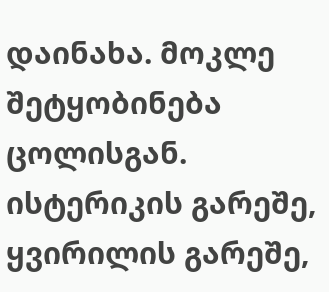დაინახა. მოკლე შეტყობინება ცოლისგან. ისტერიკის გარეშე, ყვირილის გარეშე,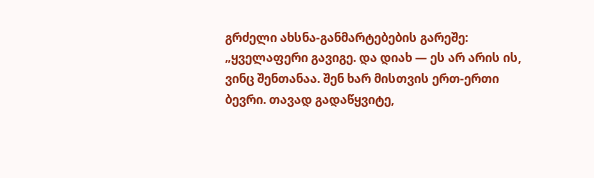გრძელი ახსნა-განმარტებების გარეშე:
„ყველაფერი გავიგე. და დიახ — ეს არ არის ის, ვინც შენთანაა. შენ ხარ მისთვის ერთ-ერთი ბევრი. თავად გადაწყვიტე,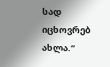სად იცხოვრებ ახლა.“